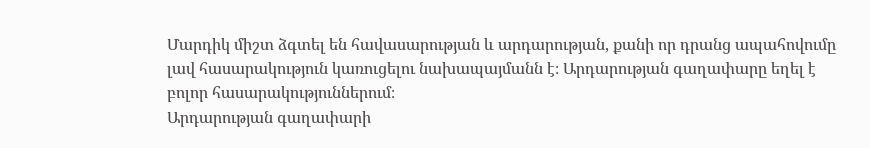Մարդիկ միշտ ձգտել են հավասարության և արդարության, քանի որ դրանց ապահովումը լավ հասարակություն կառուցելու նախապայմանն է։ Արդարության գաղափարը եղել է բոլոր հասարակություններում։
Արդարության գաղափարի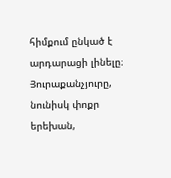հիմքում ընկած է արդարացի լինելը։ Յուրաքանչյուրը, նունիսկ փոքր երեխան,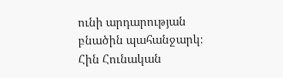ունի արդարության բնածին պահանջարկ։
Հին Հունական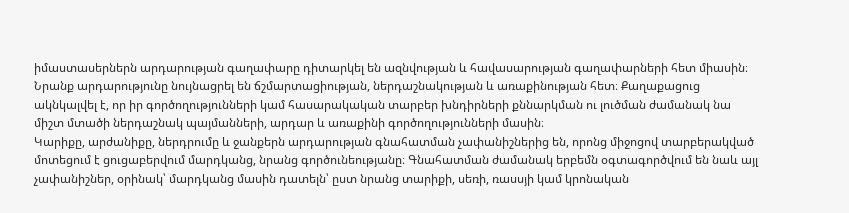իմաստասերներն արդարության գաղափարը դիտարկել են ազնվության և հավասարության գաղափարների հետ միասին։ Նրանք արդարությունը նույնացրել են ճշմարտացիության, ներդաշնակության և առաքինության հետ։ Քաղաքացուց ակնկալվել է, որ իր գործողությունների կամ հասարակական տարբեր խնդիրների քննարկման ու լուծման ժամանակ նա միշտ մտածի ներդաշնակ պայմանների, արդար և առաքինի գործողությունների մասին։
Կարիքը, արժանիքը, ներդրումը և ջանքերն արդարության գնահատման չափանիշներից են, որոնց միջոցով տարբերակված մոտեցում է ցուցաբերվում մարդկանց, նրանց գործունեությանը։ Գնահատման ժամանակ երբեմն օգտագործվում են նաև այլ չափանիշներ, օրինակ՝ մարդկանց մասին դատելն՝ ըստ նրանց տարիքի, սեռի, ռասսյի կամ կրոնական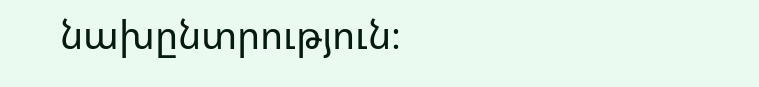նախընտրություն։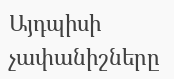Այդպիսի չափանիշները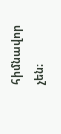հիմնավոր չեն։